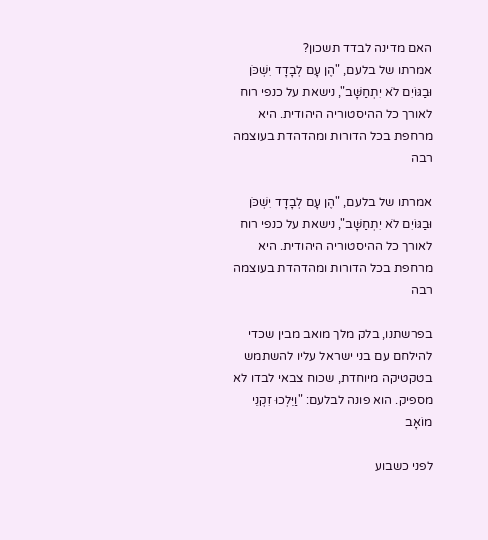האם מדינה לבדד תשכון?
אמרתו של בלעם, "הֶן עָם לְבָדָד יִשְׁכֹּן וּבַגּוֹיִם לֹא יִתְחַשָּׁב", נישאת על כנפי רוח לאורך כל ההיסטוריה היהודית. היא מרחפת בכל הדורות ומהדהדת בעוצמה רבה

אמרתו של בלעם, "הֶן עָם לְבָדָד יִשְׁכֹּן וּבַגּוֹיִם לֹא יִתְחַשָּׁב", נישאת על כנפי רוח לאורך כל ההיסטוריה היהודית. היא מרחפת בכל הדורות ומהדהדת בעוצמה רבה

בפרשתנו, בלק מלך מואב מבין שכדי להילחם עם בני ישראל עליו להשתמש בטקטיקה מיוחדת, שכוח צבאי לבדו לא מספיק. הוא פונה לבלעם: "וַיֵּלְכוּ זִקְנֵי מוֹאָב

לפני כשבוע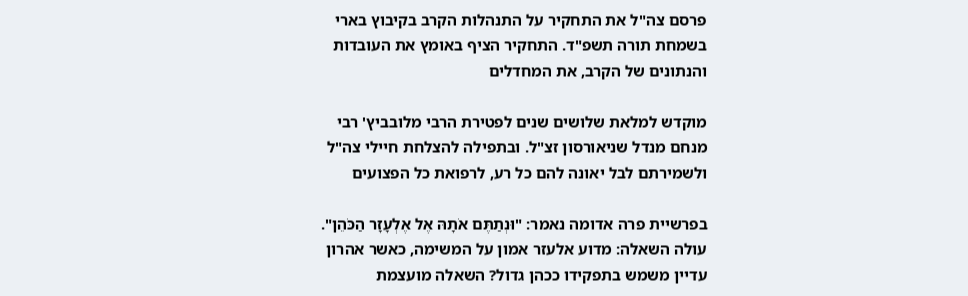פרסם צה"ל את התחקיר על התנהלות הקרב בקיבוץ בארי בשמחת תורה תשפ"ד. התחקיר הציף באומץ את העובדות והנתונים של הקרב, את המחדלים

מוקדש למלאת שלושים שנים לפטירת הרבי מלובביץ' רבי מנחם מנדל שניאורסון זצ"ל. ובתפילה להצלחת חיילי צה"ל ולשמירתם לבל יאונה להם כל רע, לרפואת כל הפצועים

בפרשיית פרה אדומה נאמר: "וּנְתַתֶּם אֹתָהּ אֶל אֶלְעָזָר הַכֹּהֵן". עולה השאלה: מדוע אלעזר אמון על המשימה, כאשר אהרון עדיין משמש בתפקידו ככהן גדול? השאלה מועצמת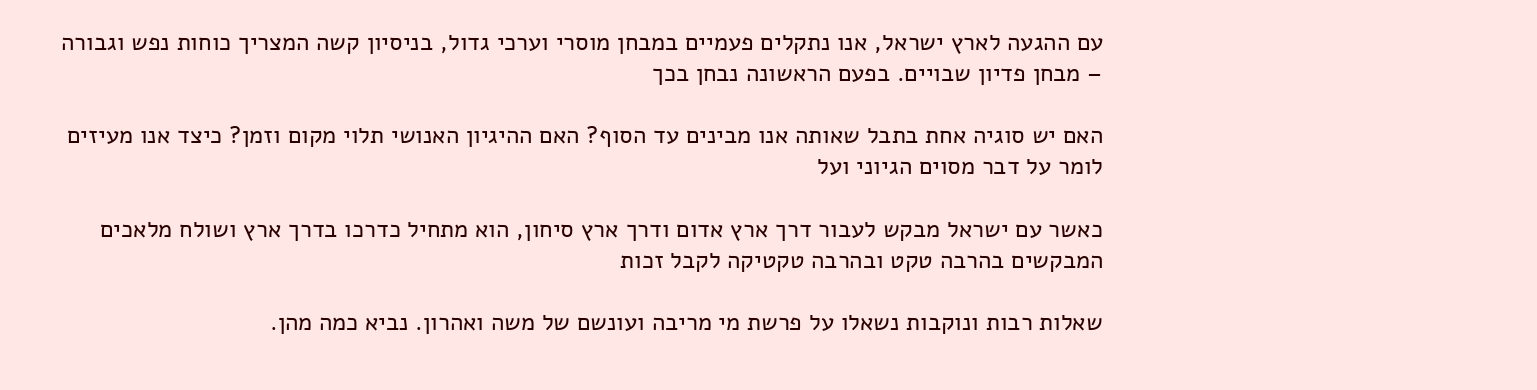עם ההגעה לארץ ישראל, אנו נתקלים פעמיים במבחן מוסרי וערכי גדול, בניסיון קשה המצריך כוחות נפש וגבורה – מבחן פדיון שבויים. בפעם הראשונה נבחן בכך

האם יש סוגיה אחת בתבל שאותה אנו מבינים עד הסוף? האם ההיגיון האנושי תלוי מקום וזמן? כיצד אנו מעיזים לומר על דבר מסוים הגיוני ועל

כאשר עם ישראל מבקש לעבור דרך ארץ אדום ודרך ארץ סיחון, הוא מתחיל כדרכו בדרך ארץ ושולח מלאכים המבקשים בהרבה טקט ובהרבה טקטיקה לקבל זכות

שאלות רבות ונוקבות נשאלו על פרשת מי מריבה ועונשם של משה ואהרון. נביא כמה מהן.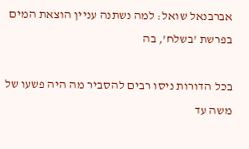אברבנאל שואל: למה נשתנה עניין הוצאת המים בפרשת 'בשלח', בה

בכל הדורות ניסו רבים להסביר מה היה פשעו של משה עד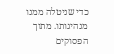כדי שניטלה ממנו מנהיגותו. מתוך הפסוקים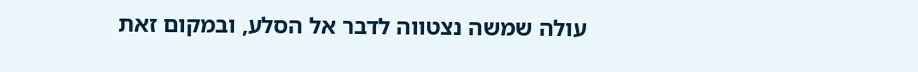עולה שמשה נצטווה לדבר אל הסלע, ובמקום זאת